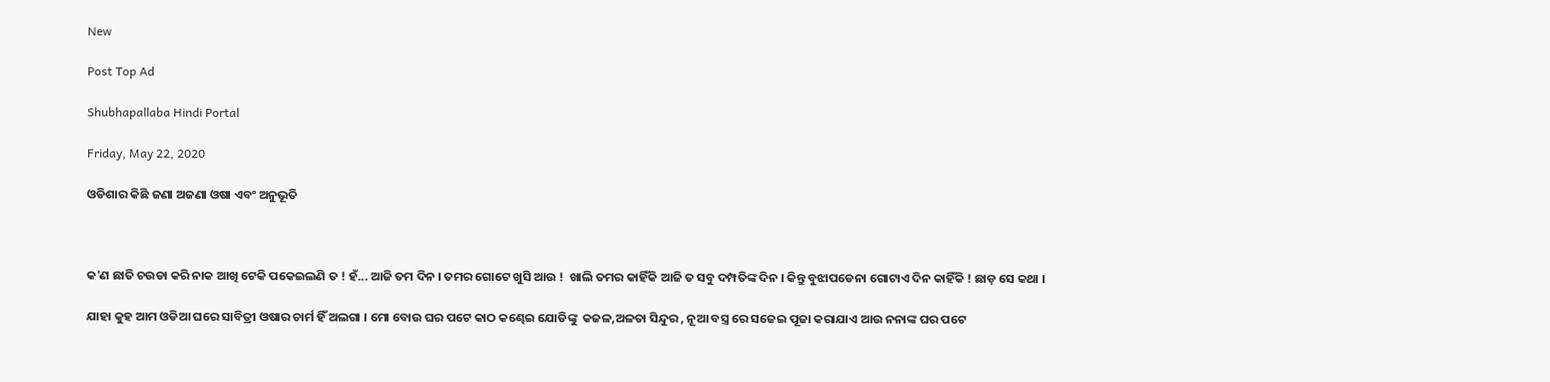New

Post Top Ad

Shubhapallaba Hindi Portal

Friday, May 22, 2020

ଓଡିଶାର କିଛି ଜଣା ଅଜଣା ଓଷା ଏବଂ ଅନୁଭୂତି



କ'ଣ ଛାତି ଚଉଡା କରି ନାକ ଆଖି ଟେକି ପକେଇଲଣି ତ ! ହଁ... ଆଜି ତମ ଦିନ । ତମର ଗୋଟେ ଖୁସି ଆଉ !  ଖାଲି ତମର କାହିଁକି ଆଜି ତ ସବୁ ଦମ୍ପତିଙ୍କ ଦିନ । କିନ୍ତୁ ବୁଝାପଡେନା ଗୋଟାଏ ଦିନ କାହିଁକି ! ଛାଡ଼ ସେ କଥା ।

ଯାହା କୁହ ଆମ ଓଡିଆ ଘରେ ସାବିତ୍ରୀ ଓଷାର ଚାର୍ମ ହିଁ ଅଲଗା । ମୋ ବୋଉ ଘର ପଟେ କାଠ କଣ୍ଢେଇ ଯୋଡିଙ୍କୁ  କଜଳ,ଅଳତା ସିନ୍ଦୁର , ନୂଆ ବସ୍ତ୍ର ରେ ସଜେଇ ପୂଜା କରାଯାଏ ଆଉ ନନାଙ୍କ ଘର ପଟେ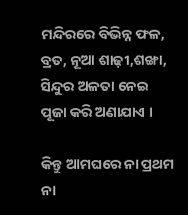ମନ୍ଦିରରେ ବିଭିନ୍ନ ଫଳ, ବ୍ରତ, ନୂଆ ଶାଢ଼ୀ,ଶଙ୍ଖା, ସିନ୍ଦୁର ଅଳତା ନେଇ ପୂଜା କରି ଅଣାଯାଏ ।

କିନ୍ତୁ ଆମଘରେ ନା ପ୍ରଥମ ନା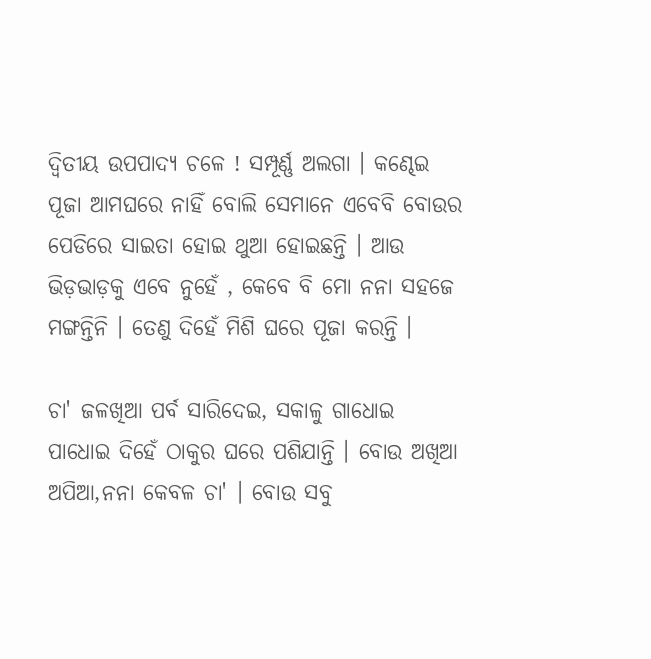ଦ୍ଵିତୀୟ ଉପପାଦ୍ୟ ଚଳେ ! ସମ୍ପୂର୍ଣ୍ଣ ଅଲଗା । କଣ୍ଢେଇ ପୂଜା ଆମଘରେ ନାହିଁ ବୋଲି ସେମାନେ ଏବେବି ବୋଉର ପେଡିରେ ସାଇତା ହୋଇ ଥୁଆ ହୋଇଛନ୍ତି । ଆଉ ଭିଡ଼ଭାଡ଼କୁ ଏବେ ନୁହେଁ , କେବେ ବି ମୋ ନନା ସହଜେ ମଙ୍ଗନ୍ତିନି । ତେଣୁ ଦିହେଁ ମିଶି ଘରେ ପୂଜା କରନ୍ତି ।

ଚା' ଜଳଖିଆ ପର୍ବ ସାରିଦେଇ, ସକାଳୁ ଗାଧୋଇ ପାଧୋଇ ଦିହେଁ ଠାକୁର ଘରେ ପଶିଯାନ୍ତି । ବୋଉ ଅଖିଆ ଅପିଆ,ନନା କେବଳ ଚା' । ବୋଉ ସବୁ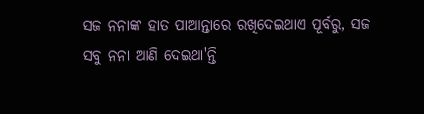ସଜ ନନାଙ୍କ ହାତ ପାଆନ୍ତାରେ ରଖିଦେଇଥାଏ ପୂର୍ବରୁ, ସଜ  ସବୁ ନନା ଆଣି ଦେଇଥା'ନ୍ତି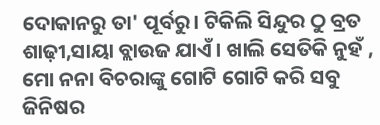ଦୋକାନରୁ ତା' ପୂର୍ବରୁ। ଟିକିଲି ସିନ୍ଦୁର ଠୁ ବ୍ରତ ଶାଢ଼ୀ,ସାୟା ବ୍ଲାଉଜ ଯାଏଁ । ଖାଲି ସେତିକି ନୁହଁ , ମୋ ନନା ବିଚରାଙ୍କୁ ଗୋଟି ଗୋଟି କରି ସବୁ ଜିନିଷର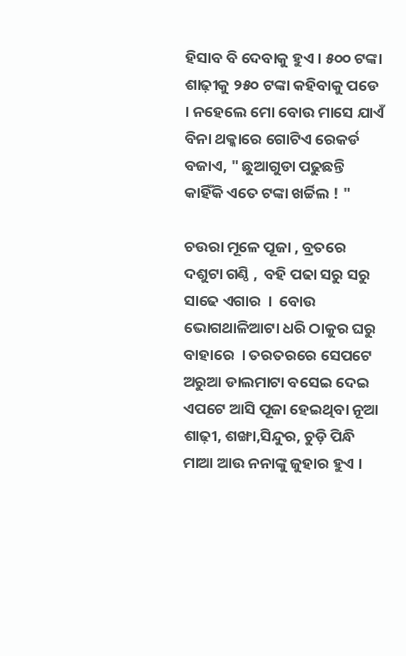ହିସାବ ବି ଦେବାକୁ ହୁଏ । ୫୦୦ ଟଙ୍କା ଶାଢ଼ୀକୁ ୨୫୦ ଟଙ୍କା କହିବାକୁ ପଡେ । ନହେଲେ ମୋ ବୋଉ ମାସେ ଯାଏଁ ବିନା ଥକ୍କାରେ ଗୋଟିଏ ରେକର୍ଡ ବଜାଏ, " ଛୁଆଗୁଡା ପଢୁଛନ୍ତି କାହିଁକି ଏତେ ଟଙ୍କା ଖର୍ଚ୍ଚିଲ ! "

ଚଉରା ମୂଳେ ପୂଜା , ବ୍ରତରେ ଦଶୁଟା ଗଣ୍ଠି ,  ବହି ପଢା ସରୁ ସରୁ ସାଢେ ଏଗାର  ।  ବୋଉ ଭୋଗଥାଳିଆଟା ଧରି ଠାକୁର ଘରୁ ବାହାରେ  । ତରତରରେ ସେପଟେ ଅରୁଆ ଡାଲମାଟା ବସେଇ ଦେଇ ଏପଟେ ଆସି ପୂଜା ହେଇଥିବା ନୂଆ ଶାଢ଼ୀ, ଶଙ୍ଖା,ସିନ୍ଦୁର, ଚୁଡ଼ି ପିନ୍ଧି ମାଆ ଆଉ ନନାଙ୍କୁ ଜୁହାର ହୁଏ ।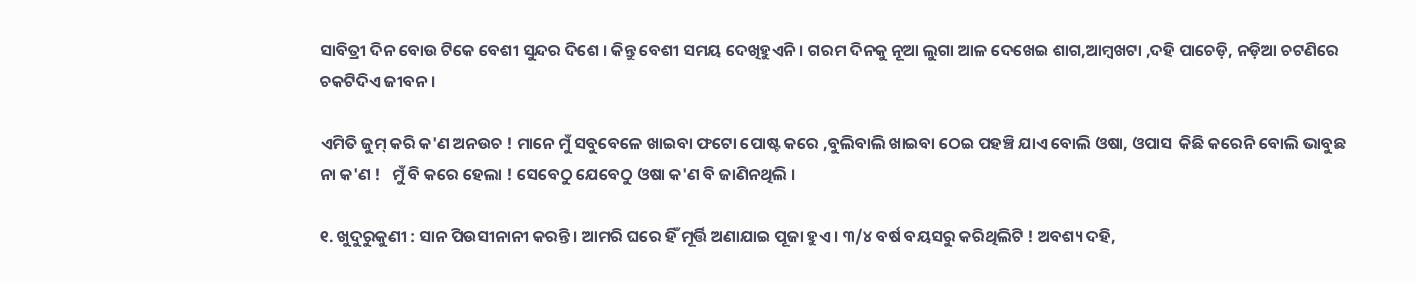ସାବିତ୍ରୀ ଦିନ ବୋଉ ଟିକେ ବେଶୀ ସୁନ୍ଦର ଦିଶେ । କିନ୍ତୁ ବେଶୀ ସମୟ ଦେଖିହୁଏନି । ଗରମ ଦିନକୁ ନୂଆ ଲୁଗା ଆଳ ଦେଖେଇ ଶାଗ,ଆମ୍ବଖଟା ,ଦହି ପାଚେଡ଼ି, ନଡ଼ିଆ ଚଟଣିରେ ଚକଟିଦିଏ ଜୀବନ ।

ଏମିତି ଜୁମ୍ କରି କ'ଣ ଅନଉଚ ! ମାନେ ମୁଁ ସବୁବେଳେ ଖାଇବା ଫଟୋ ପୋଷ୍ଟ କରେ ,ବୁଲିବାଲି ଖାଇବା ଠେଇ ପହଞ୍ଚି ଯାଏ ବୋଲି ଓଷା, ଓପାସ  କିଛି କରେନି ବୋଲି ଭାବୁଛ ନା କ'ଣ !   ମୁଁ ବି କରେ ହେଲା ! ସେବେଠୁ ଯେବେଠୁ ଓଷା କ'ଣ ବି ଜାଣିନଥିଲି ।

୧. ଖୁଦୁରୁକୁଣୀ : ସାନ ପିଉସୀନାନୀ କରନ୍ତି । ଆମରି ଘରେ ହିଁ ମୂର୍ତ୍ତି ଅଣାଯାଇ ପୂଜା ହୁଏ । ୩/୪ ବର୍ଷ ବୟସରୁ କରିଥିଲିଟି ! ଅବଶ୍ୟ ଦହି,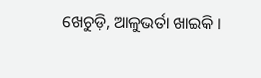ଖେଚୁଡ଼ି, ଆଳୁଭର୍ତା ଖାଇକି ।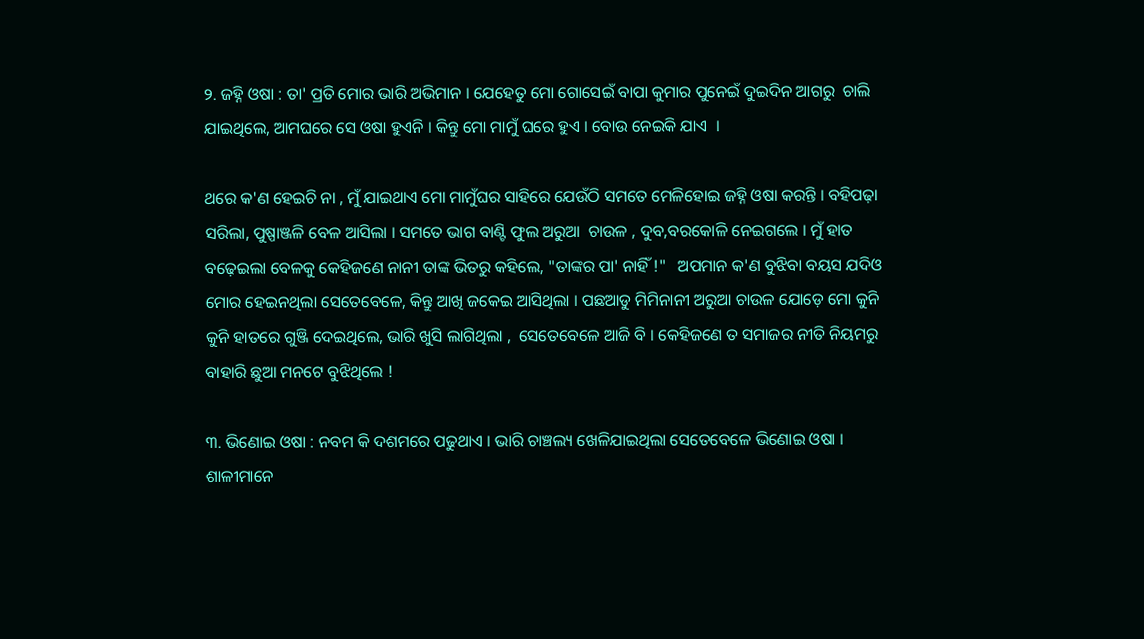୨. ଜହ୍ନି ଓଷା : ତା' ପ୍ରତି ମୋର ଭାରି ଅଭିମାନ । ଯେହେତୁ ମୋ ଗୋସେଇଁ ବାପା କୁମାର ପୁନେଇଁ ଦୁଇଦିନ ଆଗରୁ  ଚାଲି ଯାଇଥିଲେ, ଆମଘରେ ସେ ଓଷା ହୁଏନି । କିନ୍ତୁ ମୋ ମାମୁଁ ଘରେ ହୁଏ । ବୋଉ ନେଇକି ଯାଏ  ।

ଥରେ କ'ଣ ହେଇଚି ନା , ମୁଁ ଯାଇଥାଏ ମୋ ମାମୁଁଘର ସାହିରେ ଯେଉଁଠି ସମତେ ମେଳିହୋଇ ଜହ୍ନି ଓଷା କରନ୍ତି । ବହିପଢ଼ା ସରିଲା, ପୁଷ୍ପାଞ୍ଜଳି ବେଳ ଆସିଲା । ସମତେ ଭାଗ ବାଣ୍ଟି ଫୁଲ ଅରୁଆ  ଚାଉଳ , ଦୁବ,ବରକୋଳି ନେଇଗଲେ । ମୁଁ ହାତ ବଢ଼େଇଲା ବେଳକୁ କେହିଜଣେ ନାନୀ ତାଙ୍କ ଭିତରୁ କହିଲେ, "ତାଙ୍କର ପା' ନାହିଁ !"   ଅପମାନ କ'ଣ ବୁଝିବା ବୟସ ଯଦିଓ ମୋର ହେଇନଥିଲା ସେତେବେଳେ, କିନ୍ତୁ ଆଖି ଜକେଇ ଆସିଥିଲା । ପଛଆଡୁ ମିମିନାନୀ ଅରୁଆ ଚାଉଳ ଯୋଡ଼େ ମୋ କୁନି କୁନି ହାତରେ ଗୁଞ୍ଜି ଦେଇଥିଲେ, ଭାରି ଖୁସି ଲାଗିଥିଲା ,  ସେତେବେଳେ ଆଜି ବି । କେହିଜଣେ ତ ସମାଜର ନୀତି ନିୟମରୁ ବାହାରି ଛୁଆ ମନଟେ ବୁଝିଥିଲେ !

୩. ଭିଣୋଇ ଓଷା : ନବମ କି ଦଶମରେ ପଢୁଥାଏ । ଭାରି ଚାଞ୍ଚଲ୍ୟ ଖେଳିଯାଇଥିଲା ସେତେବେଳେ ଭିଣୋଇ ଓଷା । ଶାଳୀମାନେ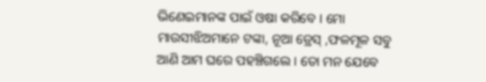ଭିଣେଇମାନଙ୍କ ପାଇଁ ଓଷା କରିବେ । ମୋ ମାଉସୀଝିଅମାନେ ଟଙ୍କା, ନୂଆ ଡ୍ରେସ୍ ,ଫଳମୂଳ ସବୁ ଆଣି ଆମ ଘରେ ପହଞ୍ଚିଗଲେ । ତୋ ମନ ଯେବେ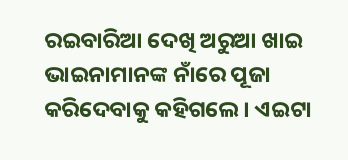ରଇବାରିଆ ଦେଖି ଅରୁଆ ଖାଇ ଭାଇନାମାନଙ୍କ ନାଁରେ ପୂଜା କରିଦେବାକୁ କହିଗଲେ । ଏଇଟା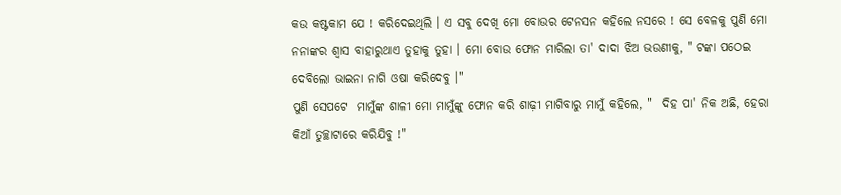କଉ କଷ୍ଟକାମ ଯେ ! କରିଦେଇଥିଲି । ଏ ସବୁ ଦେଖି ମୋ ବୋଉର ଟେନସନ କହିଲେ ନସରେ ! ସେ ବେଳକୁ ପୁଣି ମୋ ନନାଙ୍କର ଶ୍ବାସ ବାହାରୁଥାଏ ତୁହାକୁ ତୁହା । ମୋ ବୋଉ ଫୋନ ମାରିଲା ତା' ଦାଦା ଝିଅ ଭଉଣୀକୁ, " ଟଙ୍କା ପଠେଇ ଦେବିଲୋ ଭାଇନା ନାଗି ଓଷା କରିଦେବୁ ।"
ପୁଣି ସେପଟେ  ମାମୁଁଙ୍କ ଶାଳୀ ମୋ ମାମୁଁଙ୍କୁ ଫୋନ କରି ଶାଢ଼ୀ ମାଗିବାରୁ ମାମୁଁ କହିଲେ, "  ଦିହ ପା' ନିକ ଅଛି, ହେରା କିଆଁ ତୁଚ୍ଛାଟାରେ କରିଯିବୁ !"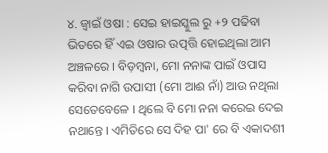୪. ଜ୍ବାଇଁ ଓଷା : ସେଇ ହାଇସ୍କୁଲ ରୁ +୨ ପଢିବା ଭିତରେ ହିଁ ଏଇ ଓଷାର ଉତ୍ପତ୍ତି ହୋଇଥିଲା ଆମ ଅଞ୍ଚଳରେ । ବିଡ଼ମ୍ବନା, ମୋ ନନାଙ୍କ ପାଇଁ ଓପାସ କରିବା ନାଗି ଉପାସୀ (ମୋ ଆଈ ନାଁ) ଆଉ ନଥିଲା ସେତେବେଳେ । ଥିଲେ ବି ମୋ ନନା କରେଇ ଦେଇ ନଥାନ୍ତେ । ଏମିତିରେ ସେ ଦିହ ପା' ରେ ବି ଏକାଦଶୀ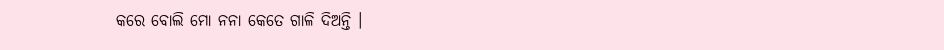କରେ ବୋଲି ମୋ ନନା କେତେ ଗାଳି ଦିଅନ୍ତି ।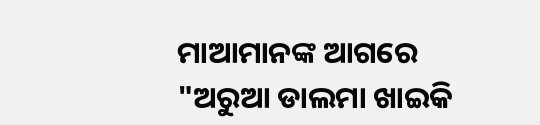ମାଆମାନଙ୍କ ଆଗରେ  "ଅରୁଆ ଡାଲମା ଖାଇକି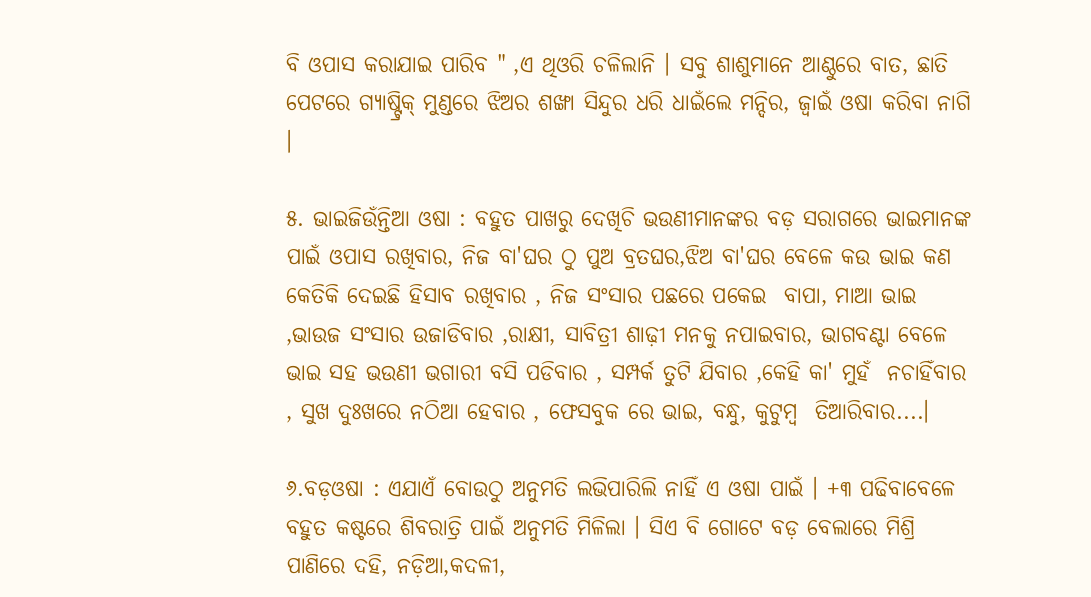ବି ଓପାସ କରାଯାଇ ପାରିବ " ,ଏ ଥିଓରି ଚଳିଲାନି । ସବୁ ଶାଶୁମାନେ ଆଣ୍ଠୁରେ ବାତ, ଛାତି ପେଟରେ ଗ୍ୟାଷ୍ଟ୍ରିକ୍ ମୁଣ୍ଡରେ ଝିଅର ଶଙ୍ଖା ସିନ୍ଦୁର ଧରି ଧାଇଁଲେ ମନ୍ଦିର, ଜ୍ବାଇଁ ଓଷା କରିବା ନାଗି ।

୫. ଭାଇଜିଉଁନ୍ତିଆ ଓଷା : ବହୁତ ପାଖରୁ ଦେଖିଚି ଭଉଣୀମାନଙ୍କର ବଡ଼ ସରାଗରେ ଭାଇମାନଙ୍କ ପାଇଁ ଓପାସ ରଖିବାର, ନିଜ ବା'ଘର ଠୁ ପୁଅ ବ୍ରତଘର,ଝିଅ ବା'ଘର ବେଳେ କଉ ଭାଇ କଣ କେତିକି ଦେଇଛି ହିସାବ ରଖିବାର , ନିଜ ସଂସାର ପଛରେ ପକେଇ  ବାପା, ମାଆ ଭାଇ ,ଭାଉଜ ସଂସାର ଉଜାଡିବାର ,ରାକ୍ଷୀ, ସାବିତ୍ରୀ ଶାଢ଼ୀ ମନକୁ ନପାଇବାର, ଭାଗବଣ୍ଟା ବେଳେ ଭାଇ ସହ ଭଉଣୀ ଭଗାରୀ ବସି ପଡିବାର , ସମ୍ପର୍କ ତୁଟି ଯିବାର ,କେହି କା' ମୁହଁ  ନଚାହିଁବାର , ସୁଖ ଦୁଃଖରେ ନଠିଆ ହେବାର , ଫେସବୁକ ରେ ଭାଇ, ବନ୍ଧୁ, କୁଟୁମ୍ବ  ତିଆରିବାର....।

୬.ବଡ଼ଓଷା : ଏଯାଏଁ ବୋଉଠୁ ଅନୁମତି ଲଭିପାରିଲି ନାହିଁ ଏ ଓଷା ପାଇଁ । +୩ ପଢିବାବେଳେ ବହୁତ କଷ୍ଟରେ ଶିବରାତ୍ରି ପାଇଁ ଅନୁମତି ମିଳିଲା । ସିଏ ବି ଗୋଟେ ବଡ଼ ବେଲାରେ ମିଶ୍ରି ପାଣିରେ ଦହି, ନଡ଼ିଆ,କଦଳୀ,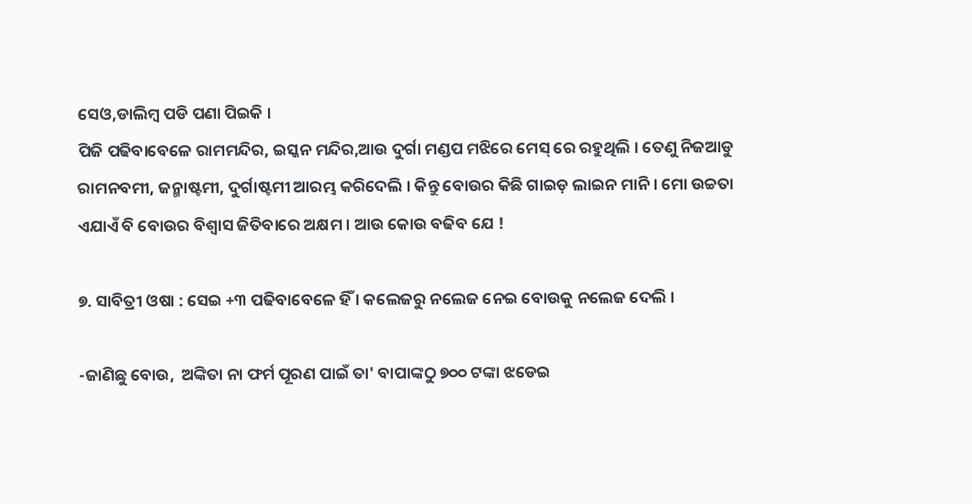ସେଓ,ଡାଲିମ୍ବ ପଡି ପଣା ପିଇକି ।
ପିଜି ପଢିବାବେଳେ ରାମମନ୍ଦିର, ଇସ୍କନ ମନ୍ଦିର,ଆଉ ଦୁର୍ଗା ମଣ୍ଡପ ମଝିରେ ମେସ୍ ରେ ରହୁଥିଲି । ତେଣୁ ନିଜଆଡୁ ରାମନବମୀ, ଜନ୍ମାଷ୍ଟମୀ, ଦୁର୍ଗାଷ୍ଟମୀ ଆରମ୍ଭ କରିଦେଲି । କିନ୍ତୁ ବୋଉର କିଛି ଗାଇଡ଼ ଲାଇନ ମାନି । ମୋ ଉଚ୍ଚତା ଏଯାଏଁ ବି ବୋଉର ବିଶ୍ୱାସ ଜିତିବାରେ ଅକ୍ଷମ । ଆଉ କୋଉ ବଢିବ ଯେ !

୭. ସାବିତ୍ରୀ ଓଷା : ସେଇ +୩ ପଢିବାବେଳେ ହିଁ । କଲେଜରୁ ନଲେଜ ନେଇ ବୋଉକୁ ନଲେଜ ଦେଲି ।

-ଜାଣିଛୁ ବୋଉ,  ଅଙ୍କିତା ନା ଫର୍ମ ପୂରଣ ପାଇଁ ତା' ବାପାଙ୍କଠୁ ୭୦୦ ଟଙ୍କା ଝଡେଇ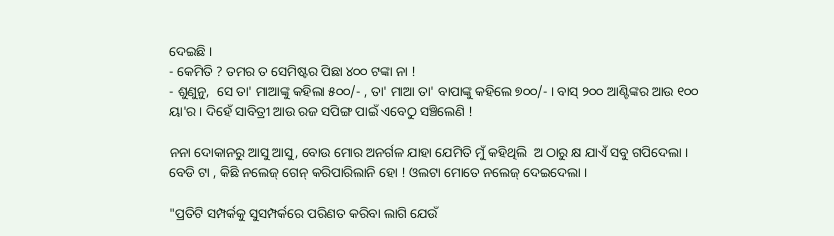ଦେଇଛି ।
- କେମିତି ? ତମର ତ ସେମିଷ୍ଟର ପିଛା ୪୦୦ ଟଙ୍କା ନା !
- ଶୁଣୁନୁ,  ସେ ତା' ମାଆଙ୍କୁ କହିଲା ୫୦୦/- , ତା' ମାଆ ତା' ବାପାଙ୍କୁ କହିଲେ ୭୦୦/- । ବାସ୍ ୨୦୦ ଆଣ୍ଟିଙ୍କର ଆଉ ୧୦୦ ୟା'ର । ଦିହେଁ ସାବିତ୍ରୀ ଆଉ ରଜ ସପିଙ୍ଗ ପାଇଁ ଏବେଠୁ ସଞ୍ଚିଲେଣି !

ନନା ଦୋକାନରୁ ଆସୁ ଆସୁ, ବୋଉ ମୋର ଅନର୍ଗଳ ଯାହା ଯେମିତି ମୁଁ କହିଥିଲି  ଅ ଠାରୁ କ୍ଷ ଯାଏଁ ସବୁ ଗପିଦେଲା । ବେଡି ଟା , କିଛି ନଲେଜ୍ ଗେନ୍ କରିପାରିଲାନି ହୋ ! ଓଲଟା ମୋତେ ନଲେଜ୍ ଦେଇଦେଲା ।

"ପ୍ରତିଟି ସମ୍ପର୍କକୁ ସୁସମ୍ପର୍କରେ ପରିଣତ କରିବା ଲାଗି ଯେଉଁ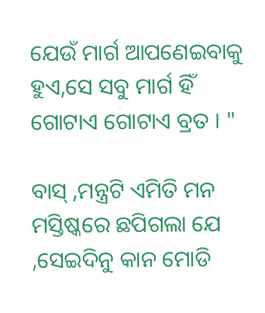ଯେଉଁ ମାର୍ଗ ଆପଣେଇବାକୁ ହୁଏ,ସେ ସବୁ ମାର୍ଗ ହିଁ ଗୋଟାଏ ଗୋଟାଏ ବ୍ରତ । "

ବାସ୍ ,ମନ୍ତ୍ରଟି ଏମିତି ମନ ମସ୍ତିଷ୍କରେ ଛପିଗଲା ଯେ ,ସେଇଦିନୁ କାନ ମୋଡି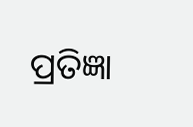ପ୍ରତିଜ୍ଞା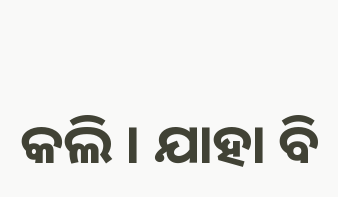କଲି । ଯାହା ବି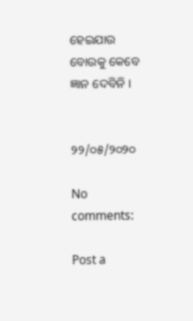ହେଇଯାଉ  ବୋଉକୁ କେବେ ଜ୍ଞାନ ଦେବିନି ।


୨୨/୦୫/୨୦୨୦

No comments:

Post a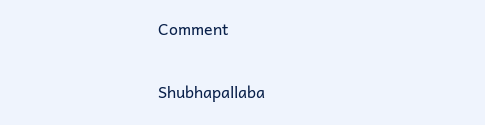Comment

Shubhapallaba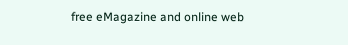free eMagazine and online web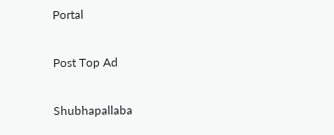Portal

Post Top Ad

Shubhapallaba